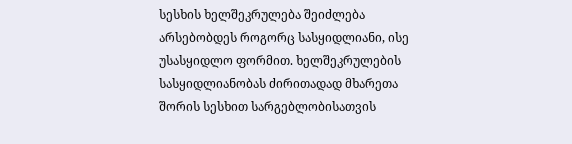სესხის ხელშეკრულება შეიძლება არსებობდეს როგორც სასყიდლიანი, ისე უსასყიდლო ფორმით. ხელშეკრულების სასყიდლიანობას ძირითადად მხარეთა შორის სესხით სარგებლობისათვის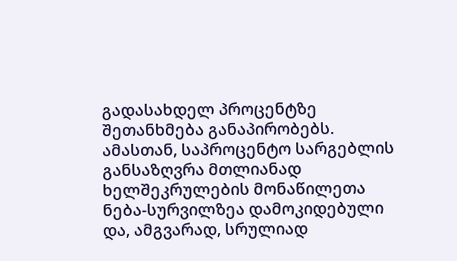გადასახდელ პროცენტზე შეთანხმება განაპირობებს. ამასთან, საპროცენტო სარგებლის განსაზღვრა მთლიანად ხელშეკრულების მონაწილეთა ნება-სურვილზეა დამოკიდებული და, ამგვარად, სრულიად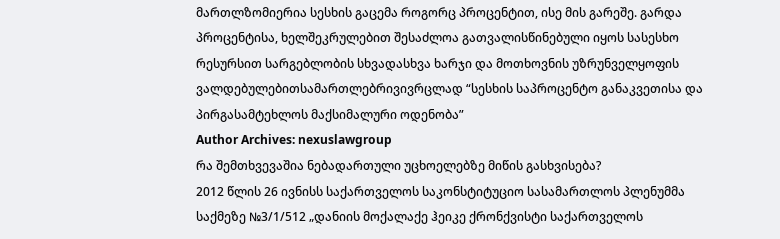მართლზომიერია სესხის გაცემა როგორც პროცენტით, ისე მის გარეშე. გარდა პროცენტისა, ხელშეკრულებით შესაძლოა გათვალისწინებული იყოს სასესხო რესურსით სარგებლობის სხვადასხვა ხარჯი და მოთხოვნის უზრუნველყოფის ვალდებულებითსამართლებრივივრცლად “სესხის საპროცენტო განაკვეთისა და პირგასამტეხლოს მაქსიმალური ოდენობა”
Author Archives: nexuslawgroup
რა შემთხვევაშია ნებადართული უცხოელებზე მიწის გასხვისება?
2012 წლის 26 ივნისს საქართველოს საკონსტიტუციო სასამართლოს პლენუმმა საქმეზე №3/1/512 „დანიის მოქალაქე ჰეიკე ქრონქვისტი საქართველოს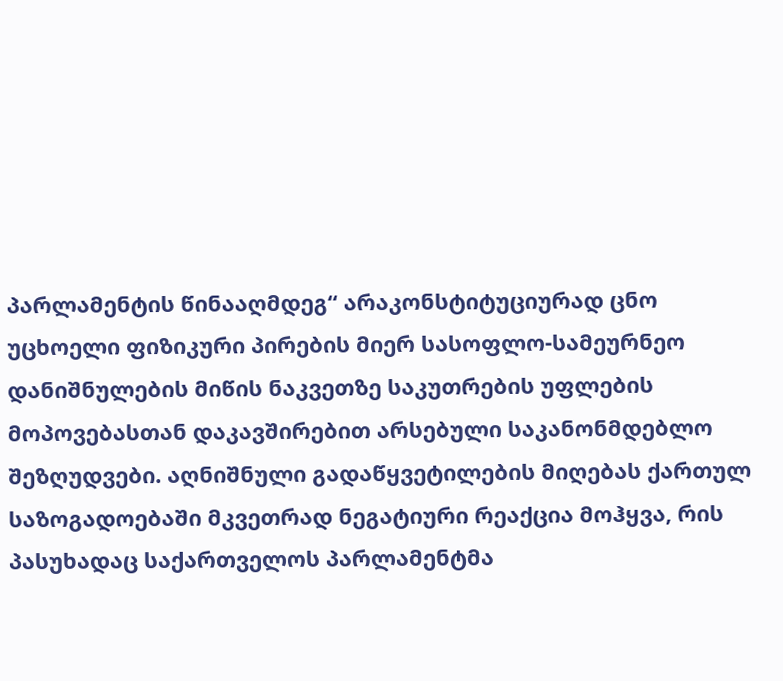პარლამენტის წინააღმდეგ“ არაკონსტიტუციურად ცნო უცხოელი ფიზიკური პირების მიერ სასოფლო-სამეურნეო დანიშნულების მიწის ნაკვეთზე საკუთრების უფლების მოპოვებასთან დაკავშირებით არსებული საკანონმდებლო შეზღუდვები. აღნიშნული გადაწყვეტილების მიღებას ქართულ საზოგადოებაში მკვეთრად ნეგატიური რეაქცია მოჰყვა, რის პასუხადაც საქართველოს პარლამენტმა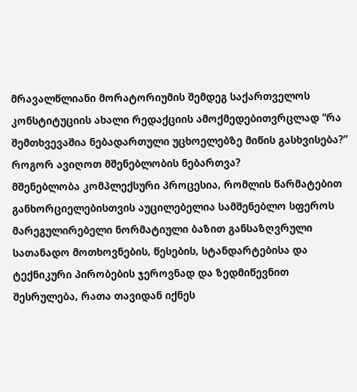მრავალწლიანი მორატორიუმის შემდეგ საქართველოს კონსტიტუციის ახალი რედაქციის ამოქმედებითვრცლად “რა შემთხვევაშია ნებადართული უცხოელებზე მიწის გასხვისება?”
როგორ ავიღოთ მშენებლობის ნებართვა?
მშენებლობა კომპლექსური პროცესია, რომლის წარმატებით განხორციელებისთვის აუცილებელია სამშენებლო სფეროს მარეგულირებელი ნორმატიული ბაზით განსაზღვრული სათანადო მოთხოვნების, წესების, სტანდარტებისა და ტექნიკური პირობების ჯეროვნად და ზედმიწევნით შესრულება, რათა თავიდან იქნეს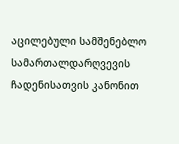აცილებული სამშენებლო სამართალდარღვევის ჩადენისათვის კანონით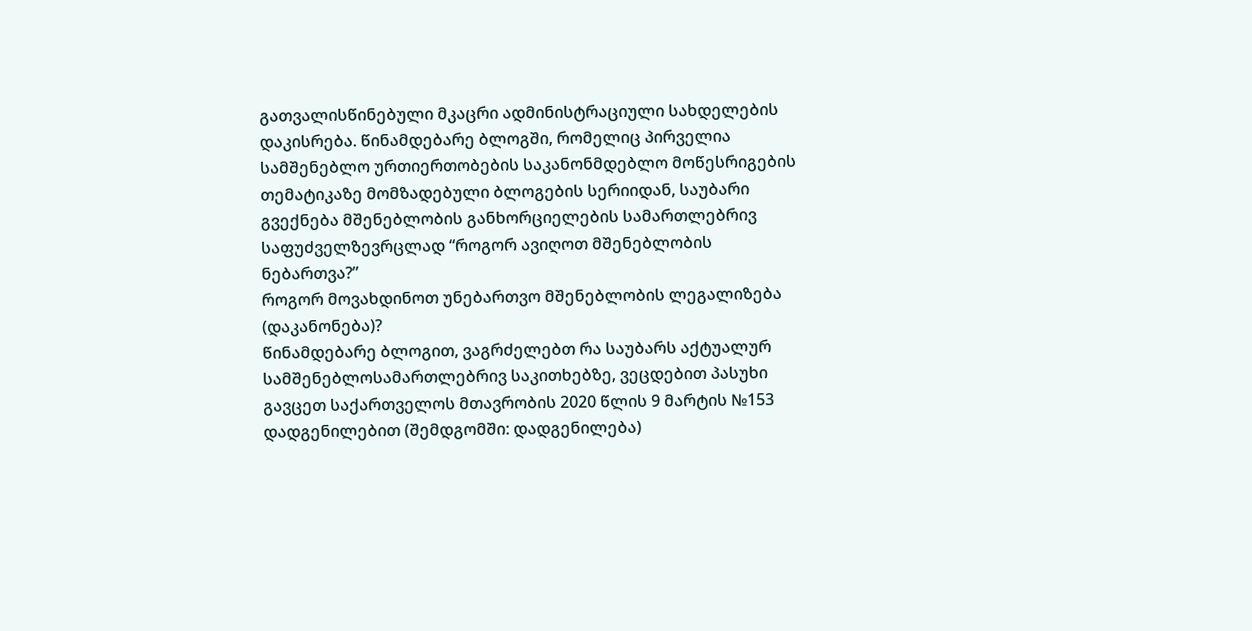გათვალისწინებული მკაცრი ადმინისტრაციული სახდელების დაკისრება. წინამდებარე ბლოგში, რომელიც პირველია სამშენებლო ურთიერთობების საკანონმდებლო მოწესრიგების თემატიკაზე მომზადებული ბლოგების სერიიდან, საუბარი გვექნება მშენებლობის განხორციელების სამართლებრივ საფუძველზევრცლად “როგორ ავიღოთ მშენებლობის ნებართვა?”
როგორ მოვახდინოთ უნებართვო მშენებლობის ლეგალიზება (დაკანონება)?
წინამდებარე ბლოგით, ვაგრძელებთ რა საუბარს აქტუალურ სამშენებლოსამართლებრივ საკითხებზე, ვეცდებით პასუხი გავცეთ საქართველოს მთავრობის 2020 წლის 9 მარტის №153 დადგენილებით (შემდგომში: დადგენილება)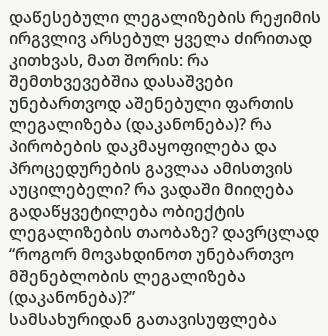დაწესებული ლეგალიზების რეჟიმის ირგვლივ არსებულ ყველა ძირითად კითხვას, მათ შორის: რა შემთხვევებშია დასაშვები უნებართვოდ აშენებული ფართის ლეგალიზება (დაკანონება)? რა პირობების დაკმაყოფილება და პროცედურების გავლაა ამისთვის აუცილებელი? რა ვადაში მიიღება გადაწყვეტილება ობიექტის ლეგალიზების თაობაზე? დავრცლად “როგორ მოვახდინოთ უნებართვო მშენებლობის ლეგალიზება (დაკანონება)?”
სამსახურიდან გათავისუფლება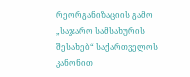რეორგანიზაციის გამო
„საჯარო სამსახურის შესახებ“ საქართველოს კანონით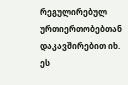რეგულირებულ ურთიერთობებთან დაკავშირებით იხ. ეს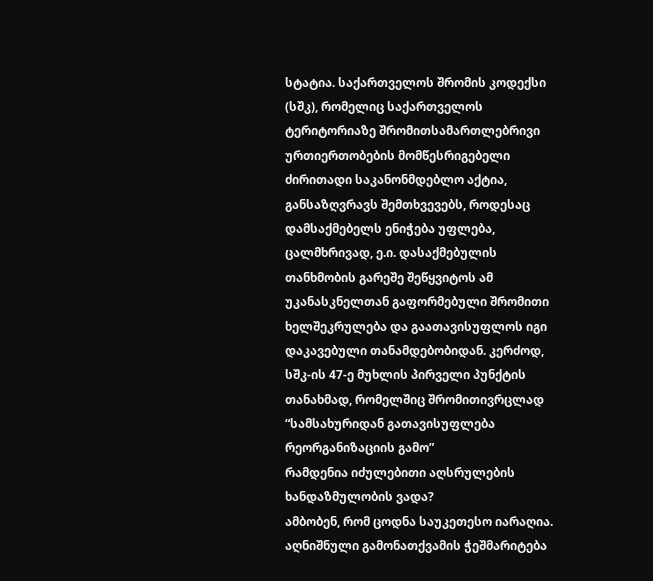სტატია. საქართველოს შრომის კოდექსი (სშკ), რომელიც საქართველოს ტერიტორიაზე შრომითსამართლებრივი ურთიერთობების მომწესრიგებელი ძირითადი საკანონმდებლო აქტია, განსაზღვრავს შემთხვევებს, როდესაც დამსაქმებელს ენიჭება უფლება, ცალმხრივად, ე.ი. დასაქმებულის თანხმობის გარეშე შეწყვიტოს ამ უკანასკნელთან გაფორმებული შრომითი ხელშეკრულება და გაათავისუფლოს იგი დაკავებული თანამდებობიდან. კერძოდ, სშკ-ის 47-ე მუხლის პირველი პუნქტის თანახმად, რომელშიც შრომითივრცლად “სამსახურიდან გათავისუფლება რეორგანიზაციის გამო”
რამდენია იძულებითი აღსრულების ხანდაზმულობის ვადა?
ამბობენ, რომ ცოდნა საუკეთესო იარაღია. აღნიშნული გამონათქვამის ჭეშმარიტება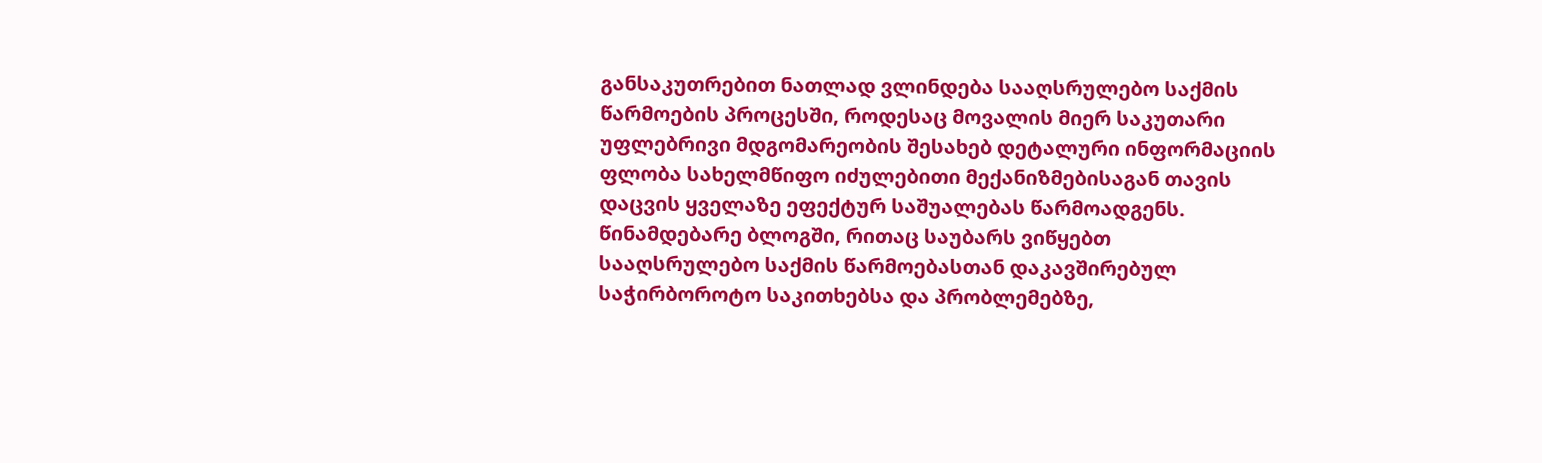განსაკუთრებით ნათლად ვლინდება სააღსრულებო საქმის წარმოების პროცესში, როდესაც მოვალის მიერ საკუთარი უფლებრივი მდგომარეობის შესახებ დეტალური ინფორმაციის ფლობა სახელმწიფო იძულებითი მექანიზმებისაგან თავის დაცვის ყველაზე ეფექტურ საშუალებას წარმოადგენს. წინამდებარე ბლოგში, რითაც საუბარს ვიწყებთ სააღსრულებო საქმის წარმოებასთან დაკავშირებულ საჭირბოროტო საკითხებსა და პრობლემებზე,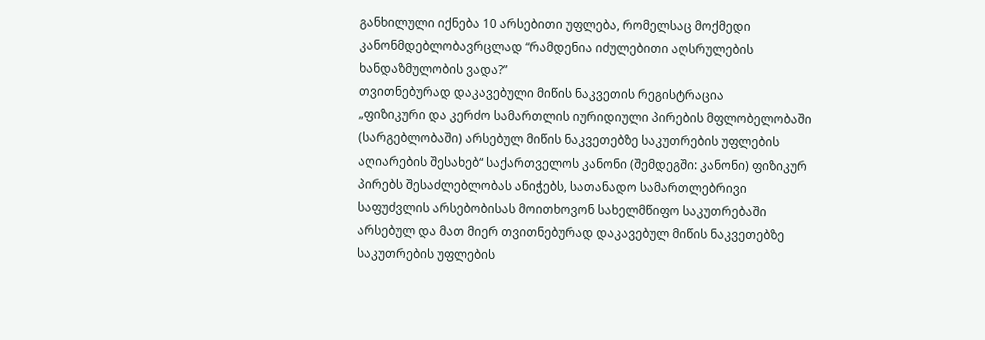განხილული იქნება 10 არსებითი უფლება, რომელსაც მოქმედი კანონმდებლობავრცლად “რამდენია იძულებითი აღსრულების ხანდაზმულობის ვადა?”
თვითნებურად დაკავებული მიწის ნაკვეთის რეგისტრაცია
„ფიზიკური და კერძო სამართლის იურიდიული პირების მფლობელობაში (სარგებლობაში) არსებულ მიწის ნაკვეთებზე საკუთრების უფლების აღიარების შესახებ“ საქართველოს კანონი (შემდეგში: კანონი) ფიზიკურ პირებს შესაძლებლობას ანიჭებს, სათანადო სამართლებრივი საფუძვლის არსებობისას მოითხოვონ სახელმწიფო საკუთრებაში არსებულ და მათ მიერ თვითნებურად დაკავებულ მიწის ნაკვეთებზე საკუთრების უფლების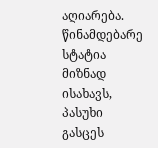აღიარება. წინამდებარე სტატია მიზნად ისახავს, პასუხი გასცეს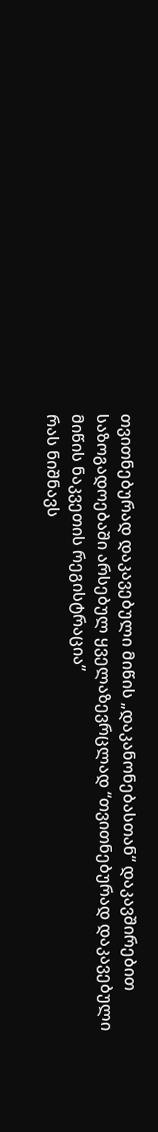თვითნებურად დაკავებული მიწის „დაკანონებასთან“ დაკავშირებით საზოგადოებაში არსებულ ყველაზევრცლად “თვითნებურად დაკავებული მიწის ნაკვეთის რეგისტრაცია”
რას ნიშნავს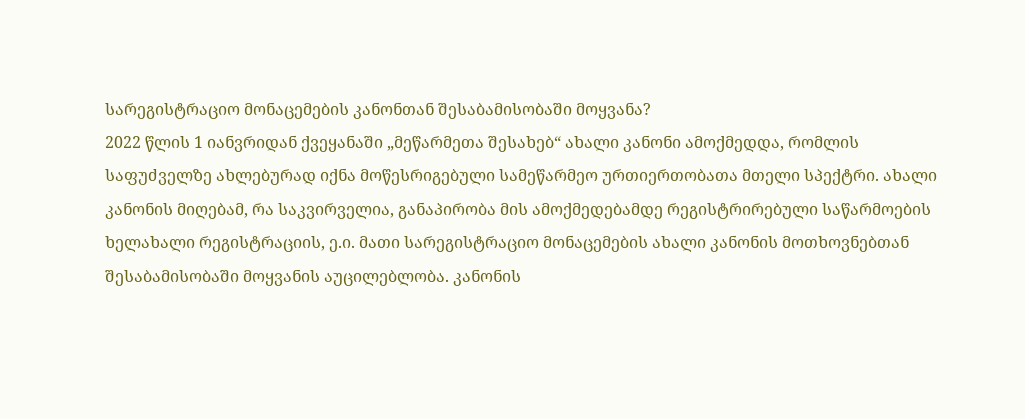სარეგისტრაციო მონაცემების კანონთან შესაბამისობაში მოყვანა?
2022 წლის 1 იანვრიდან ქვეყანაში „მეწარმეთა შესახებ“ ახალი კანონი ამოქმედდა, რომლის საფუძველზე ახლებურად იქნა მოწესრიგებული სამეწარმეო ურთიერთობათა მთელი სპექტრი. ახალი კანონის მიღებამ, რა საკვირველია, განაპირობა მის ამოქმედებამდე რეგისტრირებული საწარმოების ხელახალი რეგისტრაციის, ე.ი. მათი სარეგისტრაციო მონაცემების ახალი კანონის მოთხოვნებთან შესაბამისობაში მოყვანის აუცილებლობა. კანონის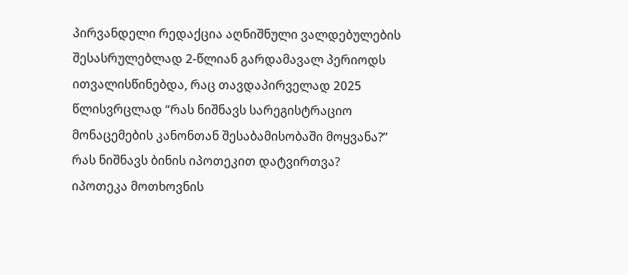პირვანდელი რედაქცია აღნიშნული ვალდებულების შესასრულებლად 2-წლიან გარდამავალ პერიოდს ითვალისწინებდა, რაც თავდაპირველად 2025 წლისვრცლად “რას ნიშნავს სარეგისტრაციო მონაცემების კანონთან შესაბამისობაში მოყვანა?”
რას ნიშნავს ბინის იპოთეკით დატვირთვა?
იპოთეკა მოთხოვნის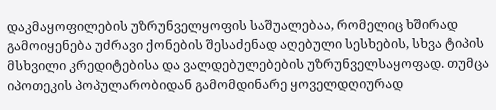დაკმაყოფილების უზრუნველყოფის საშუალებაა, რომელიც ხშირად გამოიყენება უძრავი ქონების შესაძენად აღებული სესხების, სხვა ტიპის მსხვილი კრედიტებისა და ვალდებულებების უზრუნველსაყოფად. თუმცა იპოთეკის პოპულარობიდან გამომდინარე ყოველდღიურად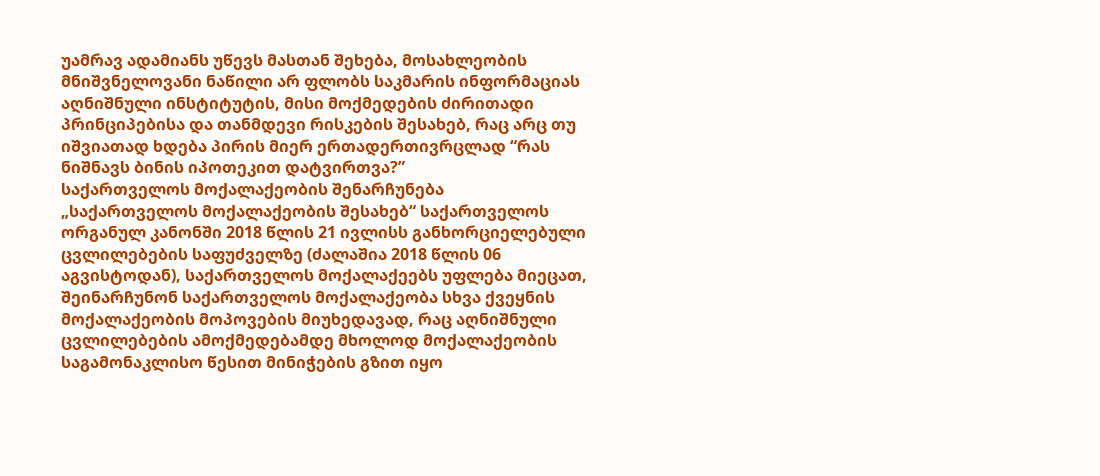უამრავ ადამიანს უწევს მასთან შეხება, მოსახლეობის მნიშვნელოვანი ნაწილი არ ფლობს საკმარის ინფორმაციას აღნიშნული ინსტიტუტის, მისი მოქმედების ძირითადი პრინციპებისა და თანმდევი რისკების შესახებ, რაც არც თუ იშვიათად ხდება პირის მიერ ერთადერთივრცლად “რას ნიშნავს ბინის იპოთეკით დატვირთვა?”
საქართველოს მოქალაქეობის შენარჩუნება
„საქართველოს მოქალაქეობის შესახებ“ საქართველოს ორგანულ კანონში 2018 წლის 21 ივლისს განხორციელებული ცვლილებების საფუძველზე (ძალაშია 2018 წლის 06 აგვისტოდან), საქართველოს მოქალაქეებს უფლება მიეცათ, შეინარჩუნონ საქართველოს მოქალაქეობა სხვა ქვეყნის მოქალაქეობის მოპოვების მიუხედავად, რაც აღნიშნული ცვლილებების ამოქმედებამდე მხოლოდ მოქალაქეობის საგამონაკლისო წესით მინიჭების გზით იყო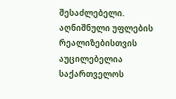შესაძლებელი. აღნიშნული უფლების რეალიზებისთვის აუცილებელია საქართველოს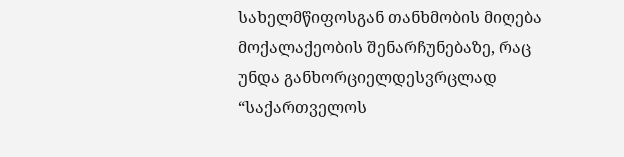სახელმწიფოსგან თანხმობის მიღება მოქალაქეობის შენარჩუნებაზე, რაც უნდა განხორციელდესვრცლად “საქართველოს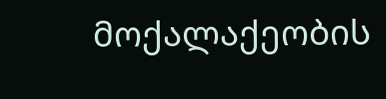მოქალაქეობის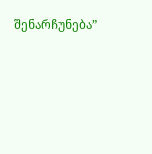შენარჩუნება”